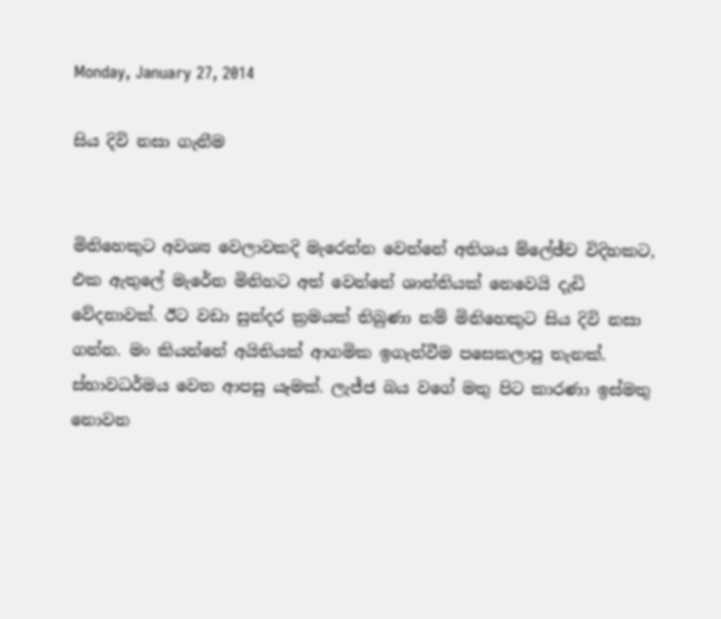Monday, January 27, 2014

සිය දිවි නසා ගැනීම


මිනිහෙකුට අවශ්‍ය වෙලාවකදි මැරෙන්න වෙන්නේ අතිශය ම්ලේඡ්ච විදිහකට, එක ඇතුලේ මැරේන මිනිහට අත් වෙන්නේ ශාන්තියක් නෙවෙයි දැඩි වේදනාවක්. ඊට වඩා සුන්දර ක්‍රමයක් තිබුණා නම් මිනිහෙකුට සිය දිවි නසා ගන්න. මං කියන්නේ අයිතියක් ආගමික ඉගැන්වීම පසෙකලාපු තැනක්. ස්භාවධර්මය වෙත ආපසු යෑමක්. ලැජ්ජ බය වගේ මතු පිට කාරණා ඉස්මතු නොවන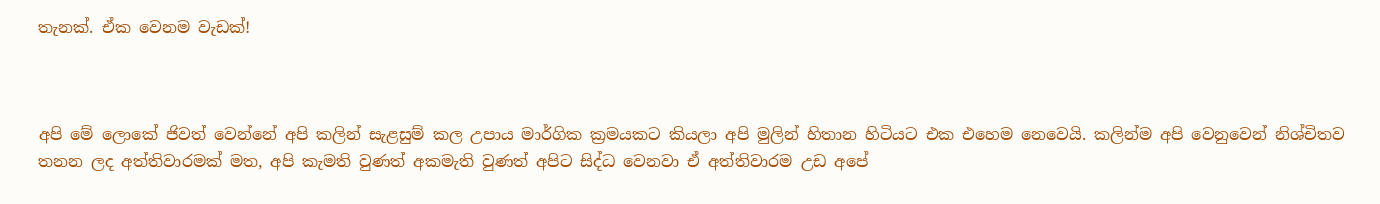තැනක්. ඒක වෙනම වැඩක්!



අපි මේ ලොකේ ජිවත් වෙන්නේ අපි කලින් සැළසුම් කල උපාය මාර්ගික ක්‍රමයකට කියලා අපි මුලින් හිතාන හිටියට එක එහෙම නෙවෙයි. කලින්ම අපි වෙනුවෙන් නිශ්චිතව තනන ලද අත්තිවාරමක් මත, අපි කැමති වුණත් අකමැති වුණත් අපිට සිද්ධ වෙනවා ඒ අත්තිවාරම උඩ අපේ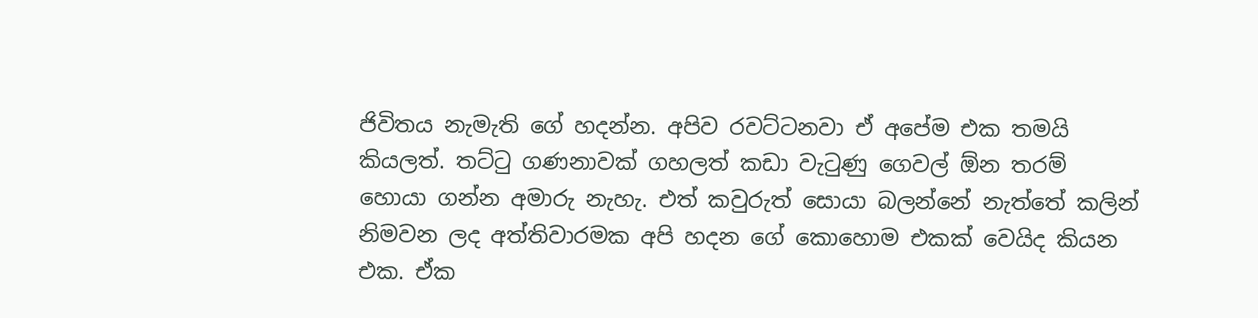ජිවිතය නැමැති ගේ හදන්න. අපිව රවට්ටනවා ඒ අපේම එක තමයි කියලත්. තට්ටු ගණනාවක් ගහලත් කඩා වැටුණු ගෙවල් ඕන තරම් හොයා ගන්න අමාරු නැහැ. එත් කවුරුත් සොයා බලන්නේ නැත්තේ කලින් නිමවන ලද අත්තිවාරමක අපි හදන ගේ කොහොම එකක් වෙයිද කියන එක. ඒක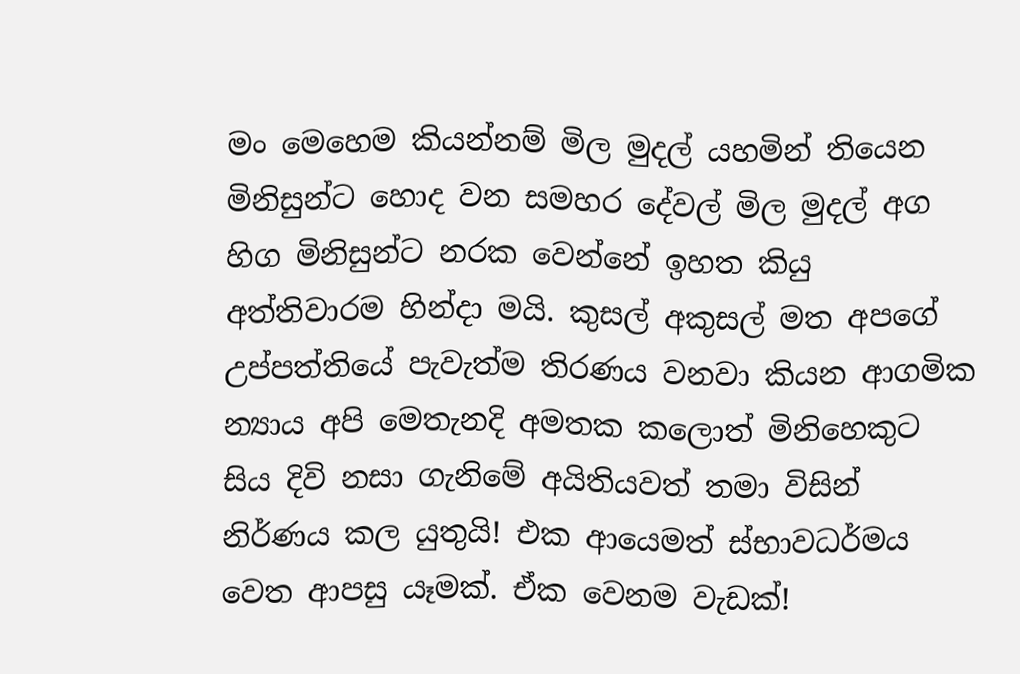මං මෙහෙම කියන්නම් ‍මිල මුදල් යහමින් තියෙන මිනිසුන්ට හොද වන සමහර දේවල් මිල මුදල් අග හිග මිනිසුන්ට නරක වෙන්නේ ඉහත කියු අත්තිවාරම හින්දා මයි. කුසල් අකුසල් මත අපගේ උප්පත්තියේ පැවැත්ම තිරණය වනවා කියන ආගමික න්‍යාය අපි මෙතැනදි අමතක කලොත් මිනිහෙකුට සිය දිවි නසා ගැනිමේ අයිතියවත් තමා විසින් නිර්ණය කල යුතුයි! එක ආයෙමත් ස්භාවධර්මය වෙත ආපසු යෑමක්. ඒක වෙනම වැඩක්!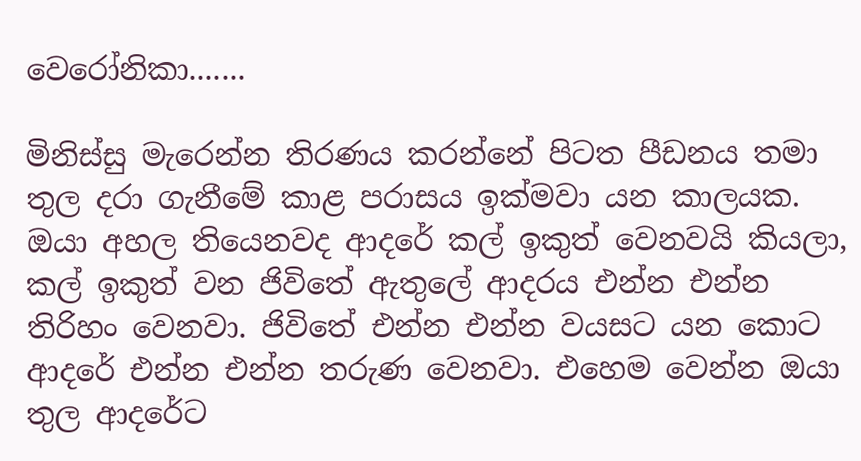වෙරෝනිකා.......

මිනිස්සු මැරෙන්න තිරණය කරන්නේ පිටත පීඩනය තමා තුල දරා ගැනීමේ කාළ පරාසය ඉක්මවා යන කාලයක. ඔයා අහල තියෙනවද ආදරේ කල් ඉකුත් වෙනවයි කියලා, කල් ඉකුත් වන ජිවිතේ ඇතුලේ ආදරය එන්න එන්න තිරිහං වෙනවා. ජිවිතේ එන්න එන්න වයසට යන කොට ආදරේ එන්න එන්න තරුණ වෙනවා. එහෙම වෙන්න ඔයා තුල ආදරේට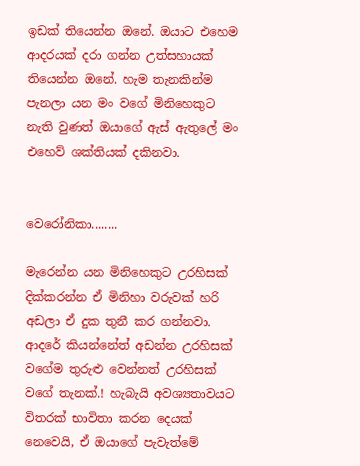ඉඩක් තියෙන්න ඔනේ. ඔයාට එහෙම ආදරයක් දරා ගන්න උත්සහායක් තියෙන්න ඔනේ. හැම තැනකින්ම පැනලා යන මං වගේ මිනිහෙකුට නැති වුණත් ඔයාගේ ඇස් ඇතුලේ මං එහෙව් ශක්තියක් දකිනවා.


වෙරෝනිකා........

මැරෙන්න යන මිනිහෙකුට උරහිසක් දික්කරන්න ඒ මිනිහා වරුවක් හරි අඩලා ඒ දුක තුනී කර ගන්නවා. ආදරේ කියන්නේත් අඩන්න උරහිසක් වගේම තුරුළු වෙන්නත් උරහිසක් වගේ තැනක්.! හැබැයි අවශ්‍යතාවයට විතරක් භාවිතා කරන දෙයක් නෙවෙයි, ඒ ඔයාගේ පැවැත්මේ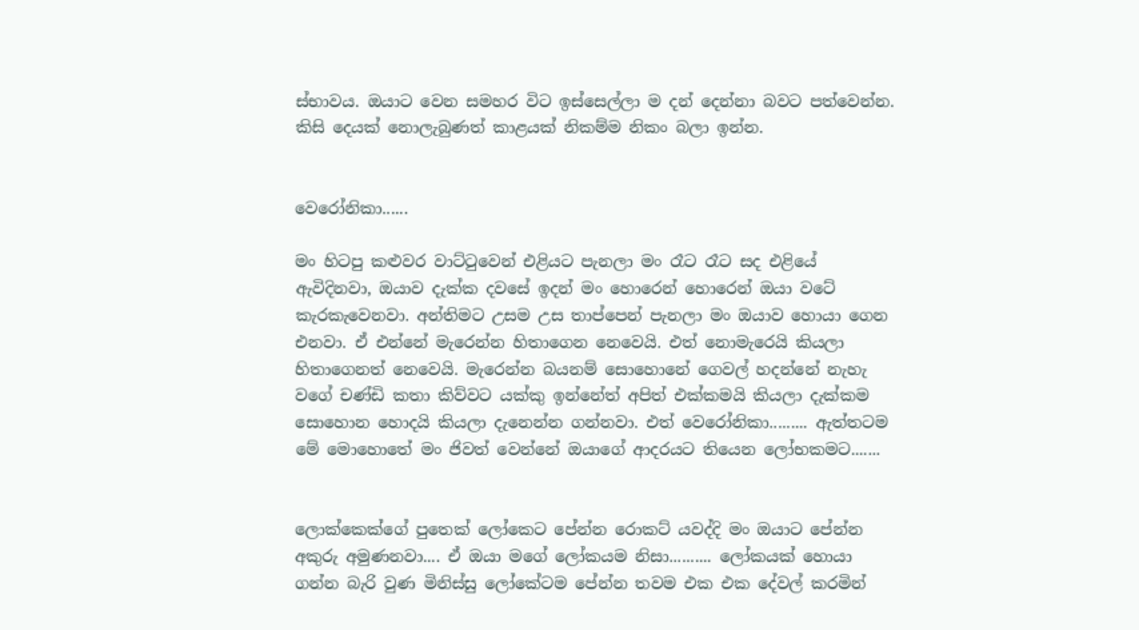ස්භාවය. ඔයාට වෙන සමහර විට ඉස්සෙල්ලා ම දන් දෙන්නා බවට පත්වෙන්න. කිසි දෙයක් නොලැබුණත් කාළයක් නිකම්ම නිකං බලා ඉන්න.


වෙරෝනිකා......

මං හිටපු කළුවර වාට්ටුවෙන් එළියට පැනලා මං රෑට රෑට සද එළියේ ඇවිදිනවා, ඔයාව දැක්ක දවසේ ඉදන් මං හොරෙන් හොරෙන් ඔයා වටේ කැරකැවෙනවා. අන්තිමට උසම උස තාප්පෙන් පැනලා මං ඔයාව හොයා ගෙන එනවා. ඒ එන්නේ මැරෙන්න හිතාගෙන නෙවෙයි. එත් නොමැරෙයි කියලා හිතාගෙනත් නෙවෙයි. මැරෙන්න බයනම් සොහොනේ ගෙවල් හදන්නේ නැහැ වගේ චණ්ඩි කතා කිව්වට යක්කු ඉන්නේත් අපිත් එක්කමයි කියලා දැක්කම සොහොන හොදයි කියලා දැනෙන්න ගන්නවා. එත් වෙරෝනිකා......... ඇත්තටම මේ මොහොතේ මං ජිවත් වෙන්නේ ඔයාගේ ආදරයට තියෙන ලෝභකමට.......


ලොක්කෙක්ගේ පුතෙක් ලෝකෙට පේන්න රොකට් යවද්දි මං ඔයාට පේන්න අකුරු අමුණනවා.... ඒ ඔයා මගේ ලෝකයම නිසා.......... ලෝකයක් හොයා ගන්න බැරි වුණ මිනිස්සු ලෝකේටම පේන්න තවම එක එක දේවල් කරමින්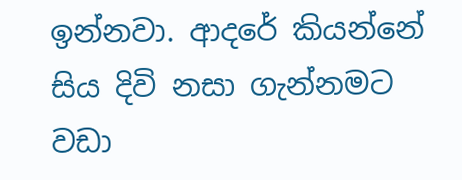ඉන්නවා. ආදරේ කියන්නේ සිය දිවි නසා ගැන්නමට වඩා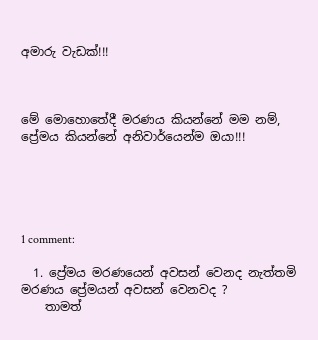අමාරු වැඩක්!!!



මේ මොහොතේදී මරණය කියන්නේ මම නම්, ප්‍රේමය කියන්නේ අනිවාර්යෙන්ම ඔයා!!!





1 comment:

  1. ප්‍රේමය මරණයෙන් අවසන් වෙනද නැත්තමි මරණය ප්‍රේමයන් අවසන් වෙනවද ?
    තාමත්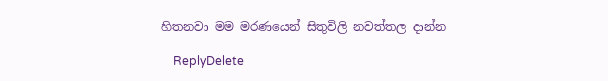හිතනවා මම මරණයෙන් සිතුවිලි නවත්තල දාන්න

    ReplyDelete